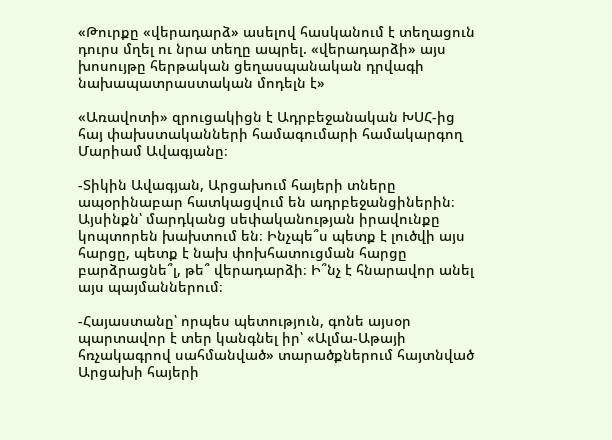«Թուրքը «վերադարձ» ասելով հասկանում է տեղացուն դուրս մղել ու նրա տեղը ապրել. «վերադարձի» այս խոսույթը հերթական ցեղասպանական դրվագի նախապատրաստական մոդելն է»

«Առավոտի» զրուցակիցն է Ադրբեջանական ԽՍՀ-ից հայ փախստականների համագումարի համակարգող Մարիամ Ավագյանը։

-Տիկին Ավագյան, Արցախում հայերի տները ապօրինաբար հատկացվում են ադրբեջանցիներին։ Այսինքն՝ մարդկանց սեփականության իրավունքը կոպտորեն խախտում են։ Ինչպե՞ս պետք է լուծվի այս հարցը, պետք է նախ փոխհատուցման հարցը բարձրացնե՞լ, թե՞ վերադարձի։ Ի՞նչ է հնարավոր անել այս պայմաններում։

-Հայաստանը՝ որպես պետություն, գոնե այսօր պարտավոր է տեր կանգնել իր՝ «Ալմա-Աթայի հռչակագրով սահմանված» տարածքներում հայտնված Արցախի հայերի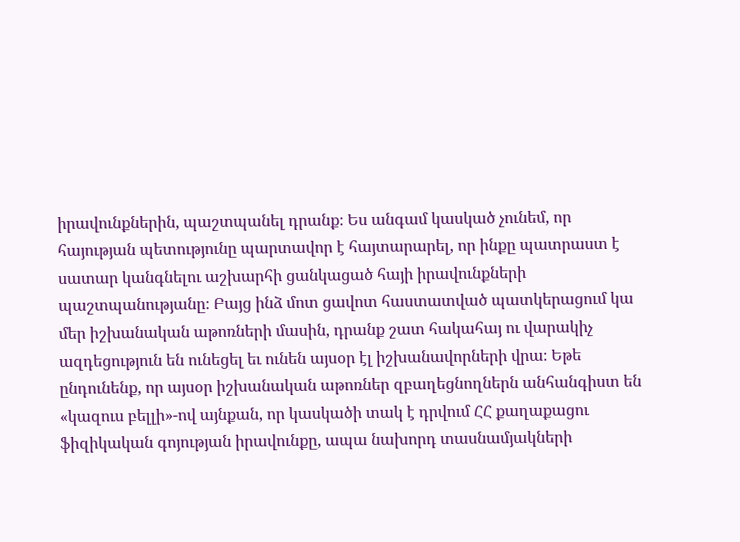իրավունքներին, պաշտպանել դրանք։ Ես անգամ կասկած չունեմ, որ հայության պետությունը պարտավոր է հայտարարել, որ ինքը պատրաստ է սատար կանգնելու աշխարհի ցանկացած հայի իրավունքների պաշտպանությանը։ Բայց ինձ մոտ ցավոտ հաստատված պատկերացում կա մեր իշխանական աթոռների մասին, դրանք շատ հակահայ ու վարակիչ ազդեցություն են ունեցել եւ ունեն այսօր էլ իշխանավորների վրա։ Եթե ընդունենք, որ այսօր իշխանական աթոռներ զբաղեցնողներն անհանգիստ են «կազուս բելլի»-ով այնքան, որ կասկածի տակ է դրվում ՀՀ քաղաքացու ֆիզիկական գոյության իրավունքը, ապա նախորդ տասնամյակների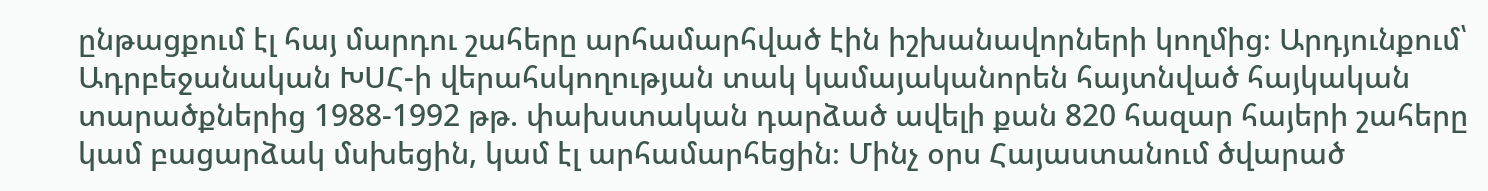ընթացքում էլ հայ մարդու շահերը արհամարհված էին իշխանավորների կողմից։ Արդյունքում՝ Ադրբեջանական ԽՍՀ-ի վերահսկողության տակ կամայականորեն հայտնված հայկական տարածքներից 1988-1992 թթ. փախստական դարձած ավելի քան 820 հազար հայերի շահերը կամ բացարձակ մսխեցին, կամ էլ արհամարհեցին։ Մինչ օրս Հայաստանում ծվարած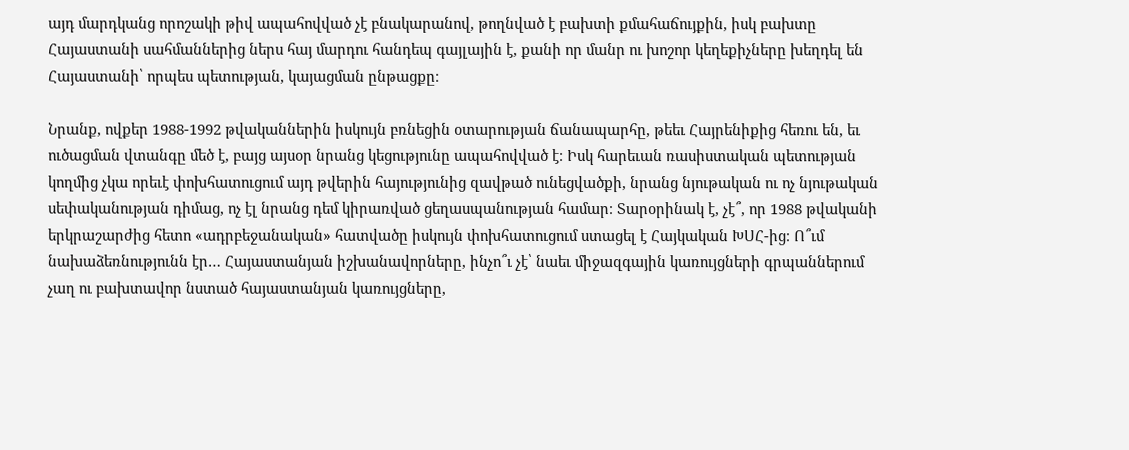այդ մարդկանց որոշակի թիվ ապահովված չէ բնակարանով, թողնված է բախտի քմահաճույքին, իսկ բախտը Հայաստանի սահմաններից ներս հայ մարդու հանդեպ գայլային է, քանի որ մանր ու խոշոր կեղեքիչները խեղդել են Հայաստանի՝ որպես պետության, կայացման ընթացքը։

Նրանք, ովքեր 1988-1992 թվականներին իսկույն բռնեցին օտարության ճանապարհը, թեեւ Հայրենիքից հեռու են, եւ ուծացման վտանգը մեծ է, բայց այսօր նրանց կեցությունը ապահովված է։ Իսկ հարեւան ռասիստական պետության կողմից չկա որեւէ փոխհատուցում այդ թվերին հայությունից զավթած ունեցվածքի, նրանց նյութական ու ոչ նյութական սեփականության դիմաց, ոչ էլ նրանց դեմ կիրառված ցեղասպանության համար։ Տարօրինակ է, չէ՞, որ 1988 թվականի երկրաշարժից հետո «ադրբեջանական» հատվածը իսկույն փոխհատուցում ստացել է Հայկական ԽՍՀ-ից։ Ո՞ւմ նախաձեռնությունն էր… Հայաստանյան իշխանավորները, ինչո՞ւ չէ՝ նաեւ միջազգային կառույցների գրպաններում չաղ ու բախտավոր նստած հայաստանյան կառույցները,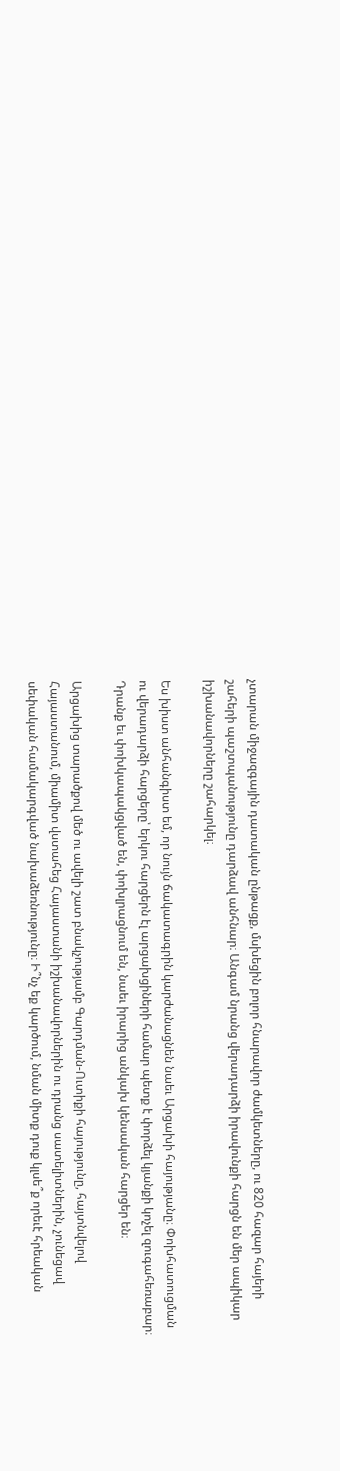չտարան միջազգային դատական ընթացք, մսխեցին բոլոր հնարավոր ժամկետները, ու 820 հազար հայերի շահերի պաշտպանությունը դարձավ անհնար։ Անգամ նրանց վերադարձի իրավունքի հարցն են մեր ապիկար իշխանավորները շահարկել։

Ես խիստ անհանգիստ եմ, որ նույն ճակատագրին կարժանացնեն նաեւ Արցախի հայությանը։ Փոխհատուցման ու վերադարձի հարցերը՝ երկու հարցերն էլ արցախցիների համար պետք է փորձել կյանքի կոչել զուգահեռաբար։ Դրանք եւ փոխկապակցված են, փոխլրացնում են, նաեւ իրարից անկախ կենսական հարցեր են։

Արցախից տարածքով մեծ ու ավելի շատ բնակչությամբ Գարդման-Ուտիքի հայությունը, հայտնվելով Հայաստանում, միամիտ վստահեց Հայաստանի իշխանավորներին ու դրանց սատելիտներին, չունեցավ սեփական համակարգված նախաձեռնությունը։ Ի՞նչ եք կարծում, նման միտք դուք կլսե՞ք որեւէ հրեական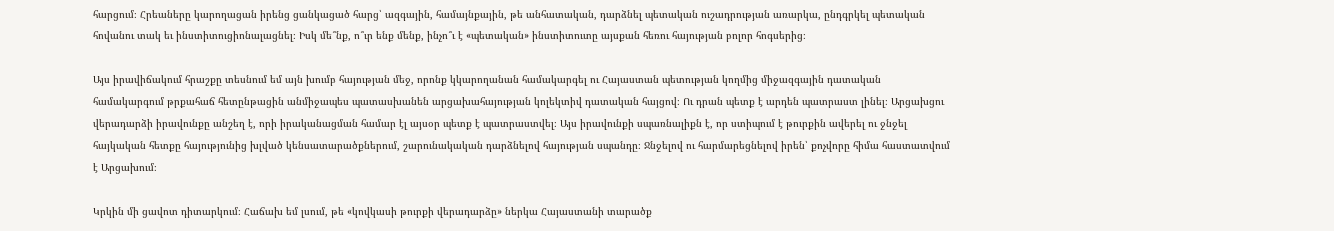հարցում։ Հրեաները կարողացան իրենց ցանկացած հարց՝ ազգային, համայնքային, թե անհատական, դարձնել պետական ուշադրության առարկա, ընդգրկել պետական հովանու տակ եւ ինստիտուցիոնալացնել։ Իսկ մե՞նք, ո՞ւր ենք մենք, ինչո՞ւ է «պետական» ինստիտուտը այսքան հեռու հայության բոլոր հոգսերից։

Այս իրավիճակում հրաշքը տեսնում եմ այն խումբ հայության մեջ, որոնք կկարողանան համակարգել ու Հայաստան պետության կողմից միջազգային դատական համակարգում թրքահաճ հետընթացին անմիջապես պատասխանեն արցախահայության կոլեկտիվ դատական հայցով։ Ու դրան պետք է արդեն պատրաստ լինել։ Արցախցու վերադարձի իրավունքը անշեղ է, որի իրականացման համար էլ այսօր պետք է պատրաստվել։ Այս իրավունքի սպառնալիքն է, որ ստիպում է թուրքին ավերել ու ջնջել հայկական հետքը հայությունից խլված կենսատարածքներում, շարունակական դարձնելով հայության սպանդը։ Ջնջելով ու հարմարեցնելով իրեն՝ քոչվորը հիմա հաստատվում է Արցախում։

Կրկին մի ցավոտ դիտարկում։ Հաճախ եմ լսում, թե «կովկասի թուրքի վերադարձը» ներկա Հայաստանի տարածք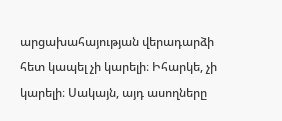արցախահայության վերադարձի հետ կապել չի կարելի։ Իհարկե, չի կարելի։ Սակայն, այդ ասողները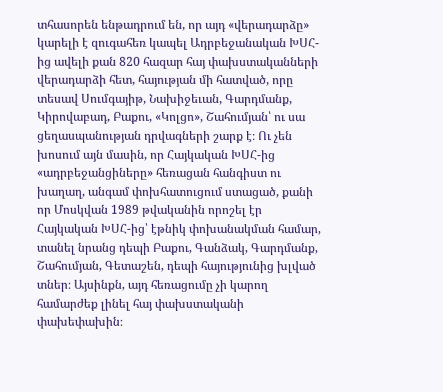տհասորեն ենթադրում են, որ այդ «վերադարձը» կարելի է զուգահեռ կապել Ադրբեջանական ԽՍՀ-ից ավելի քան 820 հազար հայ փախստականների վերադարձի հետ, հայության մի հատված, որը տեսավ Սումգայիթ, Նախիջեւան, Գարդմանք, Կիրովաբադ, Բաքու, «Կոլցո», Շահումյան՝ ու սա ցեղասպանության դրվագների շարք է։ Ու չեն խոսում այն մասին, որ Հայկական ԽՍՀ-ից «ադրբեջանցիները» հեռացան հանգիստ ու խաղաղ, անգամ փոխհատուցում ստացած, քանի որ Մոսկվան 1989 թվականին որոշել էր Հայկական ԽՍՀ-ից՝ էթնիկ փոխանակման համար, տանել նրանց դեպի Բաքու, Գանձակ, Գարդմանք, Շահումյան, Գետաշեն, դեպի հայությունից խլված տներ։ Այսինքն, այդ հեռացումը չի կարող համարժեք լինել հայ փախստականի փախեփախին։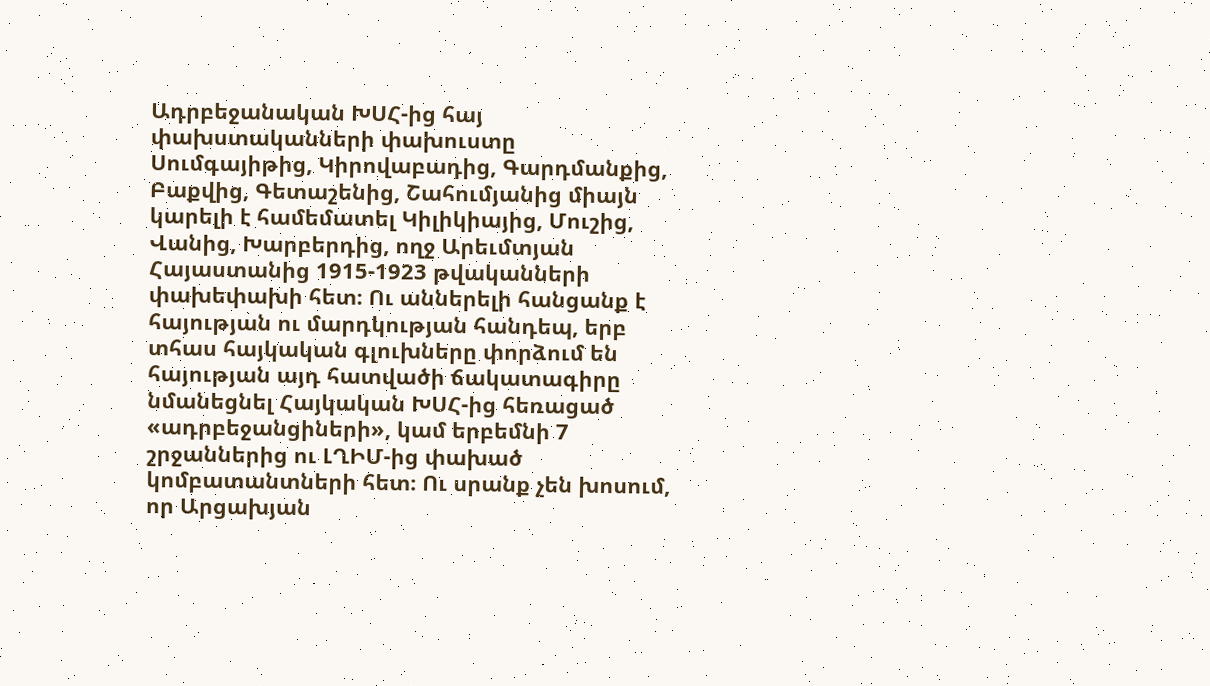Ադրբեջանական ԽՍՀ-ից հայ փախստականների փախուստը Սումգայիթից, Կիրովաբադից, Գարդմանքից, Բաքվից, Գետաշենից, Շահումյանից միայն կարելի է համեմատել Կիլիկիայից, Մուշից, Վանից, Խարբերդից, ողջ Արեւմտյան Հայաստանից 1915-1923 թվականների փախեփախի հետ։ Ու աններելի հանցանք է հայության ու մարդկության հանդեպ, երբ տհաս հայկական գլուխները փորձում են հայության այդ հատվածի ճակատագիրը նմանեցնել Հայկական ԽՍՀ-ից հեռացած «ադրբեջանցիների», կամ երբեմնի 7 շրջաններից ու ԼՂԻՄ-ից փախած կոմբատանտների հետ։ Ու սրանք չեն խոսում, որ Արցախյան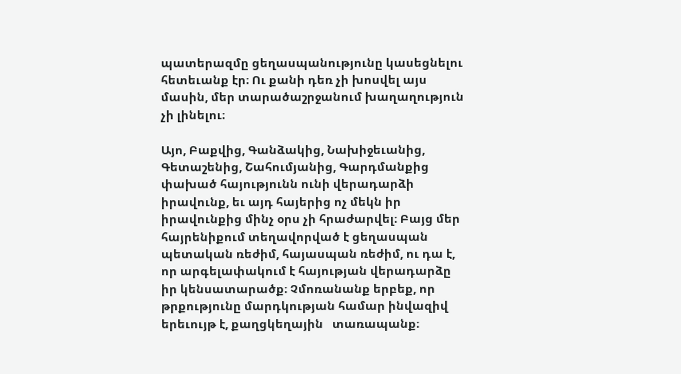պատերազմը ցեղասպանությունը կասեցնելու հետեւանք էր։ Ու քանի դեռ չի խոսվել այս մասին, մեր տարածաշրջանում խաղաղություն չի լինելու։

Այո, Բաքվից, Գանձակից, Նախիջեւանից, Գետաշենից, Շահումյանից, Գարդմանքից փախած հայությունն ունի վերադարձի իրավունք, եւ այդ հայերից ոչ մեկն իր իրավունքից մինչ օրս չի հրաժարվել։ Բայց մեր հայրենիքում տեղավորված է ցեղասպան պետական ռեժիմ, հայասպան ռեժիմ, ու դա է, որ արգելափակում է հայության վերադարձը իր կենսատարածք։ Չմոռանանք երբեք, որ թրքությունը մարդկության համար ինվազիվ երեւույթ է, քաղցկեղային   տառապանք։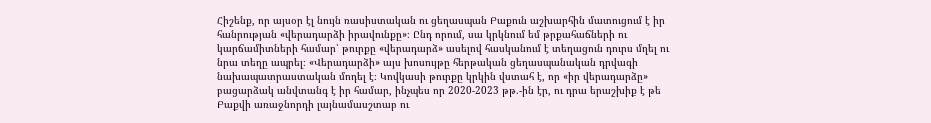Հիշենք, որ այսօր էլ նույն ռասիստական ու ցեղասպան Բաքուն աշխարհին մատուցում է իր հանրության «վերադարձի իրավունքը»։ Ընդ որում, սա կրկնում եմ թրքահաճների ու կարճամիտների համար՝ թուրքը «վերադարձ» ասելով հասկանում է տեղացուն դուրս մղել ու նրա տեղը ապրել։ «Վերադարձի» այս խոսույթը հերթական ցեղասպանական դրվագի նախապատրաստական մոդել է։ Կովկասի թուրքը կրկին վստահ է, որ «իր վերադարձը» բացարձակ անվտանգ է իր համար, ինչպես որ 2020-2023 թթ.-ին էր, ու դրա երաշխիք է թե Բաքվի առաջնորդի լայնամասշտաբ ու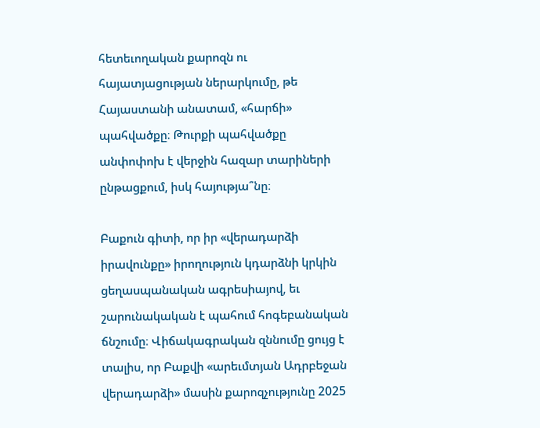հետեւողական քարոզն ու հայատյացության ներարկումը, թե Հայաստանի անատամ, «հարճի» պահվածքը։ Թուրքի պահվածքը անփոփոխ է վերջին հազար տարիների ընթացքում, իսկ հայությա՞նը։

Բաքուն գիտի, որ իր «վերադարձի իրավունքը» իրողություն կդարձնի կրկին ցեղասպանական ագրեսիայով, եւ շարունակական է պահում հոգեբանական ճնշումը։ Վիճակագրական զննումը ցույց է տալիս, որ Բաքվի «արեւմտյան Ադրբեջան վերադարձի» մասին քարոզչությունը 2025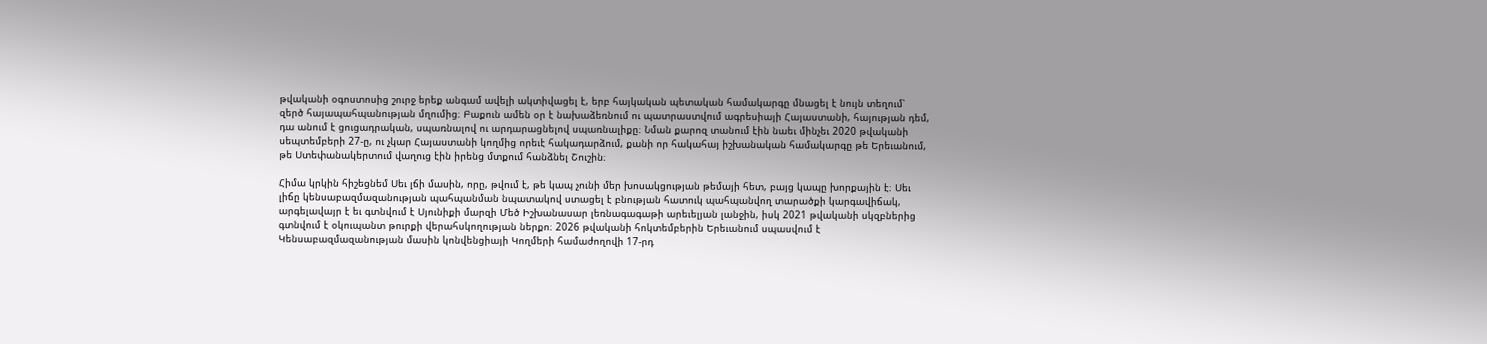թվականի օգոստոսից շուրջ երեք անգամ ավելի ակտիվացել է, երբ հայկական պետական համակարգը մնացել է նույն տեղում՝ զերծ հայապահպանության մղումից։ Բաքուն ամեն օր է նախաձեռնում ու պատրաստվում ագրեսիայի Հայաստանի, հայության դեմ, դա անում է ցուցադրական, սպառնալով ու արդարացնելով սպառնալիքը։ Նման քարոզ տանում էին նաեւ մինչեւ 2020 թվականի սեպտեմբերի 27-ը, ու չկար Հայաստանի կողմից որեւէ հակադարձում, քանի որ հակահայ իշխանական համակարգը թե Երեւանում, թե Ստեփանակերտում վաղուց էին իրենց մտքում հանձնել Շուշին։

Հիմա կրկին հիշեցնեմ Սեւ լճի մասին, որը, թվում է, թե կապ չունի մեր խոսակցության թեմայի հետ, բայց կապը խորքային է։ Սեւ լիճը կենսաբազմազանության պահպանման նպատակով ստացել է բնության հատուկ պահպանվող տարածքի կարգավիճակ, արգելավայր է եւ գտնվում է Սյունիքի մարզի Մեծ Իշխանասար լեռնագագաթի արեւելյան լանջին, իսկ 2021 թվականի սկզբներից գտնվում է օկուպանտ թուրքի վերահսկողության ներքո։ 2026 թվականի հոկտեմբերին Երեւանում սպասվում է Կենսաբազմազանության մասին կոնվենցիայի Կողմերի համաժողովի 17-րդ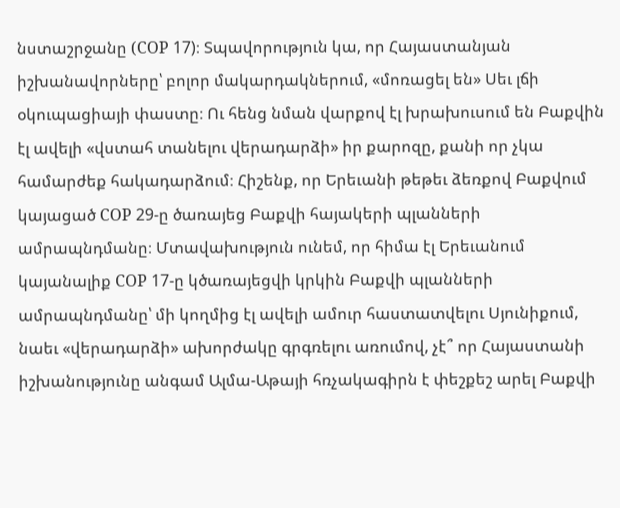նստաշրջանը (COP 17)։ Տպավորություն կա, որ Հայաստանյան իշխանավորները՝ բոլոր մակարդակներում, «մոռացել են» Սեւ լճի օկուպացիայի փաստը։ Ու հենց նման վարքով էլ խրախուսում են Բաքվին էլ ավելի «վստահ տանելու վերադարձի» իր քարոզը, քանի որ չկա համարժեք հակադարձում։ Հիշենք, որ Երեւանի թեթեւ ձեռքով Բաքվում կայացած COP 29-ը ծառայեց Բաքվի հայակերի պլանների ամրապնդմանը։ Մտավախություն ունեմ, որ հիմա էլ Երեւանում կայանալիք COP 17-ը կծառայեցվի կրկին Բաքվի պլանների ամրապնդմանը՝ մի կողմից էլ ավելի ամուր հաստատվելու Սյունիքում, նաեւ «վերադարձի» ախորժակը գրգռելու առումով, չէ՞ որ Հայաստանի իշխանությունը անգամ Ալմա-Աթայի հռչակագիրն է փեշքեշ արել Բաքվի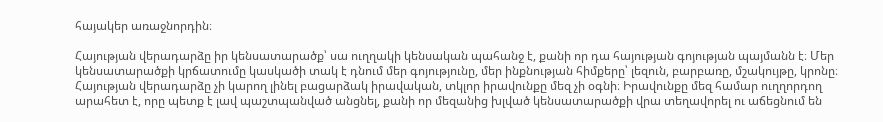հայակեր առաջնորդին։

Հայության վերադարձը իր կենսատարածք՝ սա ուղղակի կենսական պահանջ է, քանի որ դա հայության գոյության պայմանն է։ Մեր կենսատարածքի կրճատումը կասկածի տակ է դնում մեր գոյությունը, մեր ինքնության հիմքերը՝ լեզուն, բարբառը, մշակույթը, կրոնը։ Հայության վերադարձը չի կարող լինել բացարձակ իրավական, տկլոր իրավունքը մեզ չի օգնի։ Իրավունքը մեզ համար ուղղորդող արահետ է, որը պետք է լավ պաշտպանված անցնել, քանի որ մեզանից խլված կենսատարածքի վրա տեղավորել ու աճեցնում են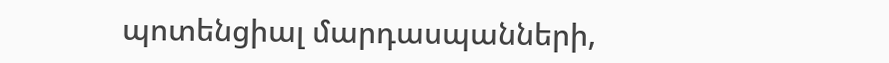պոտենցիալ մարդասպանների,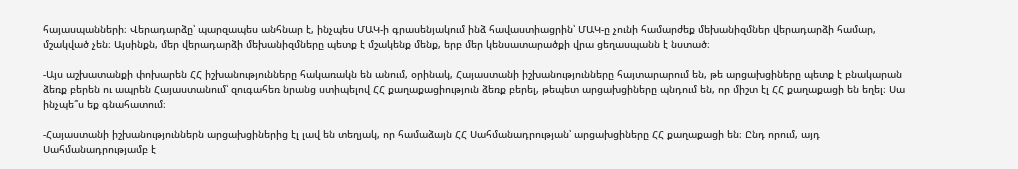հայասպանների։ Վերադարձը՝ պարզապես անհնար է, ինչպես ՄԱԿ-ի գրասենյակում ինձ հավաստիացրին՝ ՄԱԿ-ը չունի համարժեք մեխանիզմներ վերադարձի համար, մշակված չեն։ Այսինքն, մեր վերադարձի մեխանիզմները պետք է մշակենք մենք, երբ մեր կենսատարածքի վրա ցեղասպանն է նստած։

-Այս աշխատանքի փոխարեն ՀՀ իշխանությունները հակառակն են անում, օրինակ, Հայաստանի իշխանությունները հայտարարում են, թե արցախցիները պետք է բնակարան ձեռք բերեն ու ապրեն Հայաստանում՝ զուգահեռ նրանց ստիպելով ՀՀ քաղաքացիություն ձեռք բերել, թեպետ արցախցիները պնդում են, որ միշտ էլ ՀՀ քաղաքացի են եղել։ Սա ինչպե՞ս եք գնահատում։

-Հայաստանի իշխանություններն արցախցիներից էլ լավ են տեղյակ, որ համաձայն ՀՀ Սահմանադրության՝ արցախցիները ՀՀ քաղաքացի են։ Ընդ որում, այդ Սահմանադրությամբ է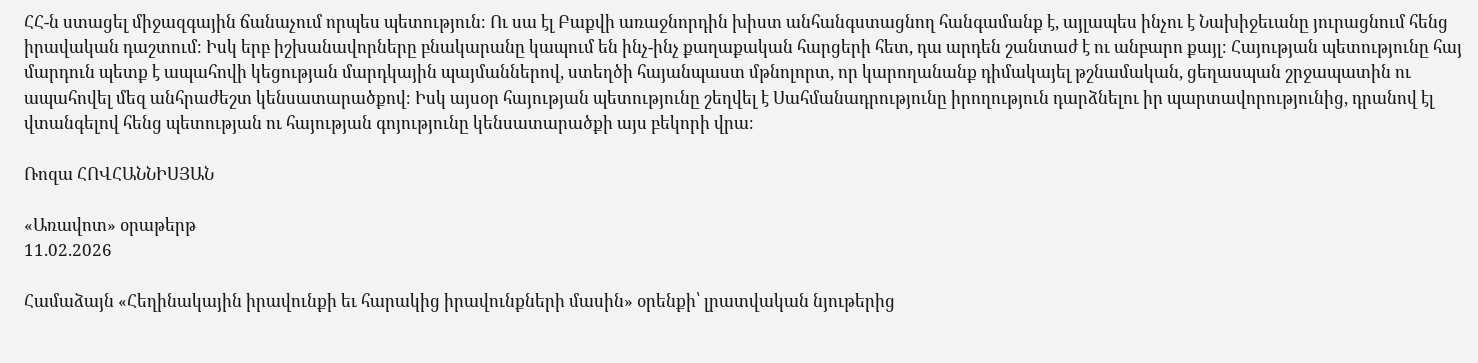ՀՀ-ն ստացել միջազգային ճանաչում որպես պետություն։ Ու սա էլ Բաքվի առաջնորդին խիստ անհանգստացնող հանգամանք է, այլապես ինչու է Նախիջեւանը յուրացնում հենց իրավական դաշտում։ Իսկ երբ իշխանավորները բնակարանը կապում են ինչ-ինչ քաղաքական հարցերի հետ, դա արդեն շանտաժ է ու անբարո քայլ։ Հայության պետությունը հայ մարդուն պետք է ապահովի կեցության մարդկային պայմաններով, ստեղծի հայանպաստ մթնոլորտ, որ կարողանանք դիմակայել թշնամական, ցեղասպան շրջապատին ու ապահովել մեզ անհրաժեշտ կենսատարածքով։ Իսկ այսօր հայության պետությունը շեղվել է Սահմանադրությունը իրողություն դարձնելու իր պարտավորությունից, դրանով էլ վտանգելով հենց պետության ու հայության գոյությունը կենսատարածքի այս բեկորի վրա։

Ռոզա ՀՈՎՀԱՆՆԻՍՅԱՆ

«Առավոտ» օրաթերթ
11.02.2026

Համաձայն «Հեղինակային իրավունքի եւ հարակից իրավունքների մասին» օրենքի՝ լրատվական նյութերից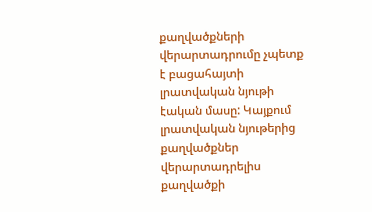քաղվածքների վերարտադրումը չպետք է բացահայտի լրատվական նյութի էական մասը: Կայքում լրատվական նյութերից քաղվածքներ վերարտադրելիս քաղվածքի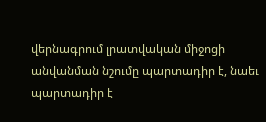վերնագրում լրատվական միջոցի անվանման նշումը պարտադիր է, նաեւ պարտադիր է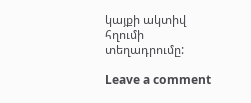կայքի ակտիվ հղումի տեղադրումը:

Leave a comment